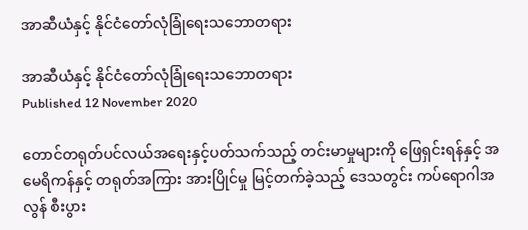အာဆီယံနှင့် နိုင်ငံတော်လုံခြုံရေးသဘောတရား

အာဆီယံနှင့် နိုင်ငံတော်လုံခြုံရေးသဘောတရား
Published 12 November 2020

တောင်တရုတ်ပင်လယ်အရေးနှင့်ပတ်သက်သည့် တင်းမာမှုများကို ဖြေရှင်းရန်နှင့် အမေရိကန်နှင့် တရုတ်အကြား အားပြိုင်မှု မြင့်တက်ခဲ့သည့် ဒေသတွင်း ကပ်ရောဂါအလွန် စီးပွား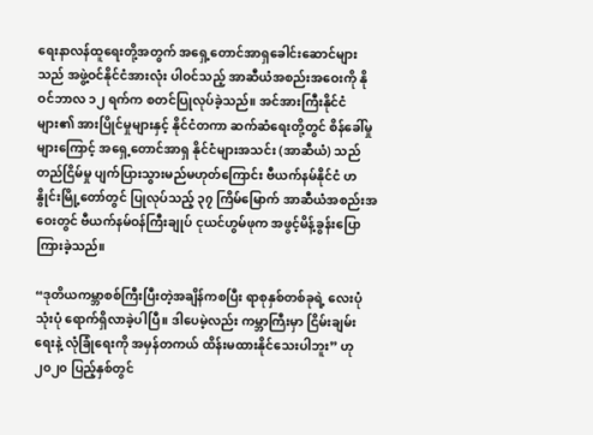ရေးနာလန်ထူရေးတို့အတွက် အရှေ့တောင်အာရှခေါင်းဆောင်များသည် အဖွဲ့ဝင်နိုင်ငံအားလုံး ပါဝင်သည့် အာဆီယံအစည်းအဝေးကို နိုဝင်ဘာလ ၁၂ ရက်က စတင်ပြုလုပ်ခဲ့သည်။ အင်အားကြီးနိုင်ငံများ၏ အားပြိုင်မှုများနှင့် နိုင်ငံတကာ ဆက်ဆံရေးတို့တွင် စိန်ခေါ်မှုများကြောင့် အရှေ့တောင်အာရှ နိုင်ငံများအသင်း (အာဆီယံ) သည် တည်ငြိမ်မှု ပျက်ပြားသွားမည်မဟုတ်ကြောင်း ဗီယက်နမ်နိုင်ငံ ဟနွိုင်းမြို့တော်တွင် ပြုလုပ်သည့် ၃၇ ကြိမ်မြောက် အာဆီယံအစည်းအဝေးတွင် ဗီယက်နမ်ဝန်ကြီးချုပ် ငုယင်ဟွမ်ဖုက အဖွင့်မိန့်ခွန်းပြောကြားခဲ့သည်။

“ဒုတိယကမ္ဘာစစ်ကြီးပြီးတဲ့အချိန်ကစပြီး ရာစုနှစ်တစ်ခုရဲ့ လေးပုံသုံးပုံ ရောက်ရှိလာခဲ့ပါပြီ။ ဒါပေမဲ့လည်း ကမ္ဘာကြီးမှာ ငြိမ်းချမ်းရေးနဲ့ လုံခြုံရေးကို အမှန်တကယ် ထိန်းမထားနိုင်သေးပါဘူး” ဟု ၂၀၂၀ ပြည့်နှစ်တွင်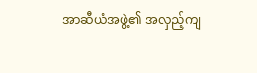အာဆီယံအဖွဲ့၏ အလှည့်ကျ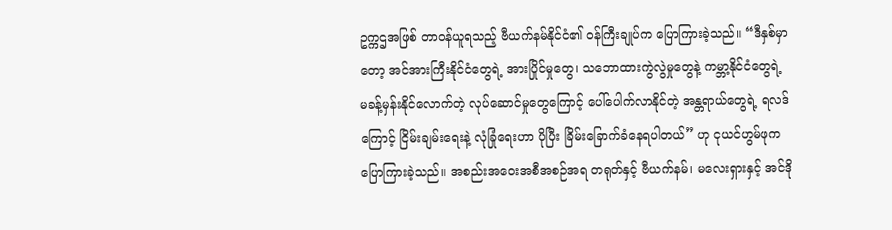ဥက္ကဌအဖြစ် တာဝန်ယူရသည့် ဗီယက်နမ်နိုင်ငံ၏ ဝန်ကြီးချုပ်က ပြောကြားခဲ့သည်။ “ဒီနှစ်မှာတော့ အင်အားကြီးနိုင်ငံတွေရဲ့ အားပြိုင်မှုတွေ၊ သဘောထားကွဲလွဲမှုတွေနဲ့ ကမ္ဘာ့နိုင်ငံတွေရဲ့ မခန့်မှန်းနိုင်လောက်တဲ့ လုပ်ဆောင်မှုတွေကြောင့် ပေါ်ပေါက်လာနိုင်တဲ့ အန္တရာယ်တွေရဲ့ ရလဒ်ကြောင့် ငြိမ်းချမ်းရေးနဲ့ လုံခြုံရေးဟာ ပိုပြီး ခြိမ်းခြောက်ခံနေရပါတယ်” ဟု ငုယင်ဟွမ်ဖုက ပြောကြားခဲ့သည်။ အစည်းအဝေးအစီအစဉ်အရ တရုတ်နှင့် ဗီယက်နမ်၊ မလေးရှားနှင့် အင်ဒို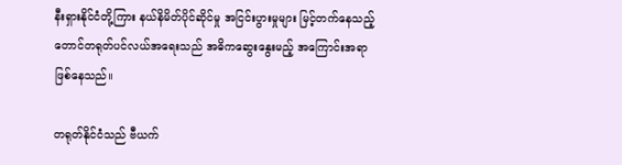နီးရှားနိုင်ငံတို့ကြား နယ်နိမိတ်ပိုင်ဆိုင်မှု အငြင်းပွားမှုများ မြင့်တက်နေသည့် တောင်တရုတ်ပင်လယ်အရေးသည် အဓိကဆွေးနွေးမည့် အကြောင်းအရာ ဖြစ်နေသည်။

တရုတ်နိုင်ငံသည် ဗီယက်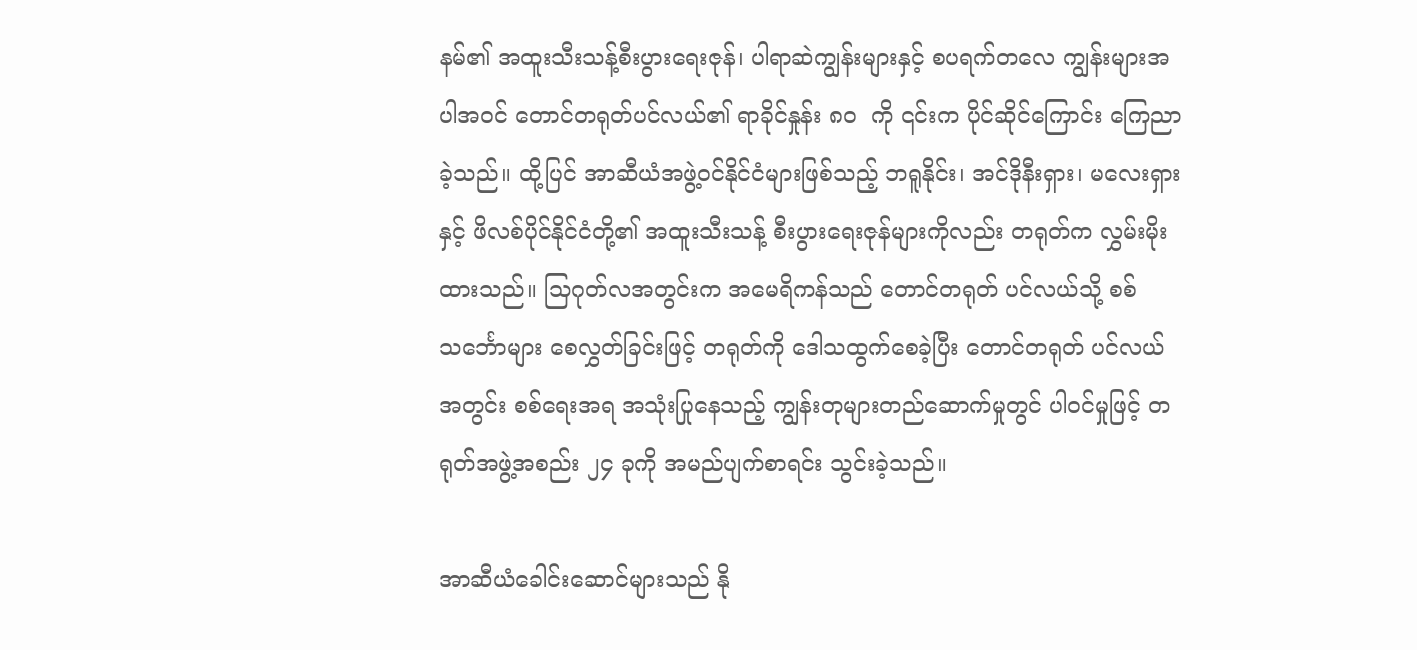နမ်၏ အထူးသီးသန့်စီးပွားရေးဇုန်၊ ပါရာဆဲကျွန်းများနှင့် စပရက်တလေ ကျွန်းများအပါအဝင် တောင်တရုတ်ပင်လယ်၏ ရာခိုင်နှုန်း ၈၀  ကို ၎င်းက ပိုင်ဆိုင်ကြောင်း ကြေညာခဲ့သည်။ ထို့ပြင် အာဆီယံအဖွဲ့ဝင်နိုင်ငံများဖြစ်သည့် ဘရူနိုင်း၊ အင်ဒိုနီးရှား၊ မလေးရှားနှင့် ဖိလစ်ပိုင်နိုင်ငံတို့၏ အထူးသီးသန့် စီးပွားရေးဇုန်များကိုလည်း တရုတ်က လွှမ်းမိုးထားသည်။ သြဂုတ်လအတွင်းက အမေရိကန်သည် တောင်တရုတ် ပင်လယ်သို့ စစ်သင်္ဘောများ စေလွှတ်ခြင်းဖြင့် တရုတ်ကို ဒေါသထွက်စေခဲ့ပြီး တောင်တရုတ် ပင်လယ်အတွင်း စစ်ရေးအရ အသုံးပြုနေသည့် ကျွန်းတုများတည်ဆောက်မှုတွင် ပါဝင်မှုဖြင့် တရုတ်အဖွဲ့အစည်း ၂၄ ခုကို အမည်ပျက်စာရင်း သွင်းခဲ့သည်။

အာဆီယံခေါင်းဆောင်များသည် နို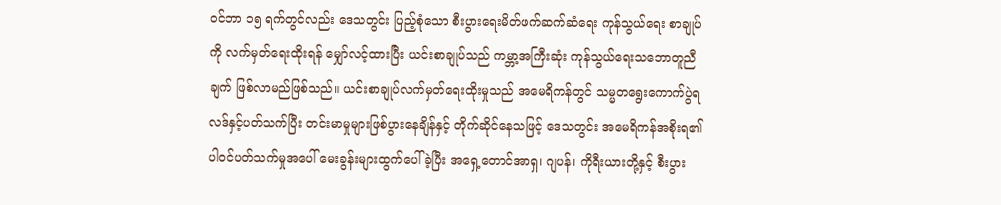ဝင်ဘာ ၁၅ ရက်တွင်လည်း ဒေသတွင်း ပြည့်စုံသော စီးပွားရေးမိတ်ဖက်ဆက်ဆံရေး ကုန်သွယ်ရေး စာချုပ်ကို လက်မှတ်ရေးထိုးရန် မျှော်လင့်ထားပြီး ယင်းစာချုပ်သည် ကမ္ဘာ့အကြီးဆုံး ကုန်သွယ်ရေးသဘောတူညီချက် ဖြစ်လာမည်ဖြစ်သည်။ ယင်းစာချုပ်လက်မှတ်ရေးထိုးမှုသည် အမေရိကန်တွင် သမ္မတရွေးကောက်ပွဲရလဒ်နှင့်ပတ်သက်ပြီး တင်းမာမှုများဖြစ်ပွားနေချိန်နှင့် တိုက်ဆိုင်နေသဖြင့် ဒေသတွင်း အမေရိကန်အစိုးရ၏ ပါဝင်ပတ်သက်မှုအပေါ် မေးခွန်းများထွက်ပေါ်ခဲ့ပြီး အရှေ့တောင်အာရှ၊ ဂျပန်၊ ကိုရီးယားတို့နှင့် စီးပွား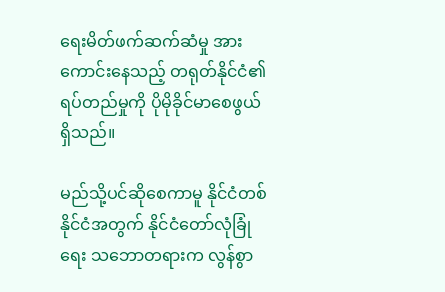ရေးမိတ်ဖက်ဆက်ဆံမှု အားကောင်းနေသည့် တရုတ်နိုင်ငံ၏ ရပ်တည်မှုကို ပိုမိုခိုင်မာစေဖွယ်ရှိသည်။

မည်သို့ပင်ဆိုစေကာမူ နိုင်ငံတစ်နိုင်ငံအတွက် နိုင်ငံတော်လုံခြုံရေး သဘောတရားက လွန်စွာ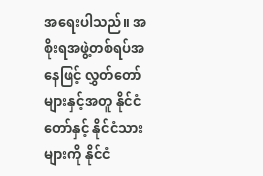အရေးပါသည်။ အစိုးရအဖွဲ့တစ်ရပ်အနေဖြင့် လွှတ်တော်များနှင့်အတူ နိုင်ငံတော်နှင့် နိုင်ငံသားများကို နိုင်ငံ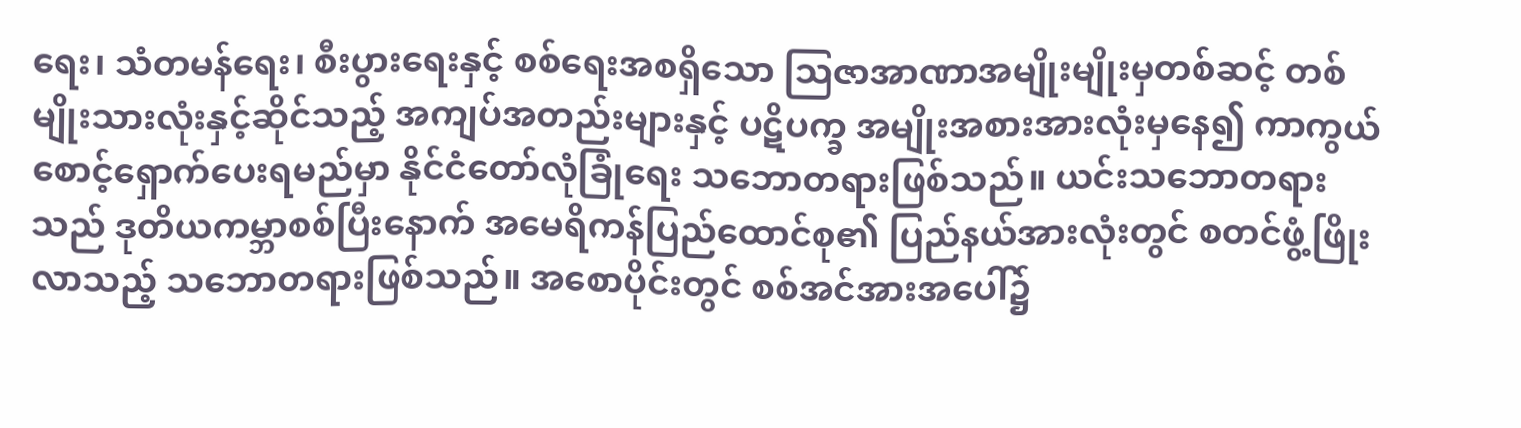ရေး၊ သံတမန်ရေး၊ စီးပွားရေးနှင့် စစ်ရေးအစရှိသော သြဇာအာဏာအမျိုးမျိုးမှတစ်ဆင့် တစ်မျိုးသားလုံးနှင့်ဆိုင်သည့် အကျပ်အတည်းများနှင့် ပဋိပက္ခ အမျိုးအစားအားလုံးမှနေ၍ ကာကွယ်စောင့်ရှောက်ပေးရမည်မှာ နိုင်ငံတော်လုံခြုံရေး သဘောတရားဖြစ်သည်။ ယင်းသဘောတရားသည် ဒုတိယကမ္ဘာစစ်ပြီးနောက် အမေရိကန်ပြည်ထောင်စု၏ ပြည်နယ်အားလုံးတွင် စတင်ဖွံ့ဖြိုးလာသည့် သဘောတရားဖြစ်သည်။ အစောပိုင်းတွင် စစ်အင်အားအပေါ်၌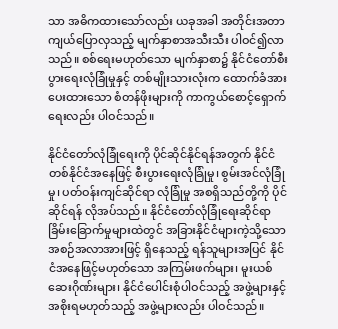သာ အဓိကထားသော်လည်း ယခုအခါ အတိုင်းအတာ ကျယ်ပြောလှသည့် မျက်နှာစာအသီးသီး ပါဝင်၍လာသည်။ စစ်ရေးမဟုတ်သော မျက်နှာစာ၌ နိုင်ငံတော်စီးပွားရေးလုံခြုံမှုနှင့် တစ်မျိုးသားလုံးက ထောက်ခံအားပေးထားသော စံတန်ဖိုးများကို ကာကွယ်စောင့်ရှောက်ရေးလည်း ပါဝင်သည်။

နိုင်ငံတော်လုံခြုံရေးကို ပိုင်ဆိုင်နိုင်ရန်အတွက် နိုင်ငံတစ်နိုင်ငံအနေဖြင့် စီးပွားရေးလုံခြုံမှု၊ စွမ်းအင်လုံခြုံမှု၊ ပတ်ဝန်းကျင်ဆိုင်ရာ လုံခြုံမှု အစရှိသည်တို့ကို ပိုင်ဆိုင်ရန် လိုအပ်သည်။ နိုင်ငံတော်လုံခြုံရေးဆိုင်ရာ ခြိမ်းခြောက်မှုများထဲတွင် အခြားနိုင်ငံများကဲ့သို့သော အစဉ်အလာအားဖြင့် ရှိနေသည့် ရန်သူများအပြင် နိုင်ငံအနေဖြင့်မဟုတ်သော အကြမ်းဖက်များ၊ မူးယစ်ဆေးဂိုဏ်းများ၊ နိုင်ငံပေါင်းစုံပါဝင်သည့် အဖွဲ့များနှင့် အစိုးရမဟုတ်သည့် အဖွဲ့များလည်း ပါဝင်သည်။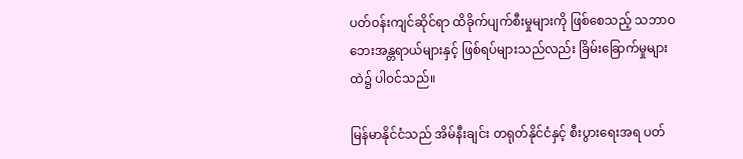ပတ်ဝန်းကျင်ဆိုင်ရာ ထိခိုက်ပျက်စီးမှုများကို ဖြစ်စေသည့် သဘာဝဘေးအန္တရာယ်များနှင့် ဖြစ်ရပ်များသည်လည်း ခြိမ်းခြောက်မှုများထဲ၌ ပါဝင်သည်။

မြန်မာနိုင်ငံသည် အိမ်နီးချင်း တရုတ်နိုင်ငံနှင့် စီးပွားရေးအရ ပတ်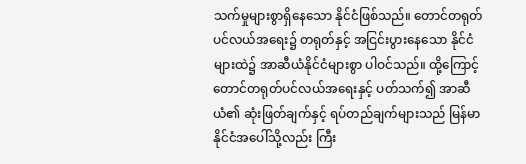သက်မှုများစွာရှိနေသော နိုင်ငံဖြစ်သည်။ တောင်တရုတ်ပင်လယ်အရေး၌ တရုတ်နှင့် အငြင်းပွားနေသော နိုင်ငံများထဲ၌ အာဆီယံနိုင်ငံများစွာ ပါဝင်သည်။ ထို့ကြောင့် တောင်တရုတ်ပင်လယ်အရေးနှင့် ပတ်သက်၍ အာဆီယံ၏ ဆုံးဖြတ်ချက်နှင့် ရပ်တည်ချက်များသည် မြန်မာနိုင်ငံအပေါ်သို့လည်း ကြီး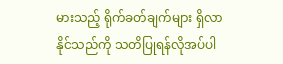မားသည့် ရိုက်ခတ်ချက်များ ရှိလာနိုင်သည်ကို သတိပြုရန်လိုအပ်ပါ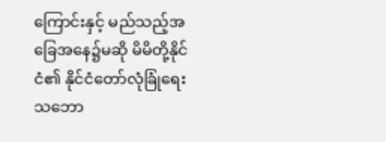ကြောင်းနှင့် မည်သည့်အခြေအနေ၌မဆို မိမိတို့နိုင်ငံ၏ နိုင်ငံတော်လုံခြုံရေး သဘော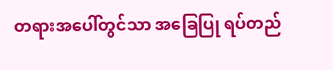တရားအပေါ်တွင်သာ အခြေပြု ရပ်တည်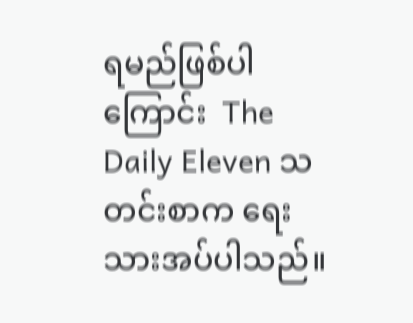ရမည်ဖြစ်ပါကြောင်း  The Daily Eleven သတင်းစာက ရေးသားအပ်ပါသည်။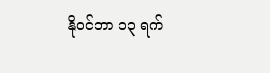နိုဝင်ဘာ ၁၃ ရက်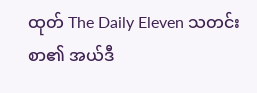ထုတ် The Daily Eleven သတင်းစာ၏ အယ်ဒီ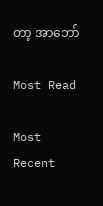တာ့ အာဘော်

Most Read

Most Recent